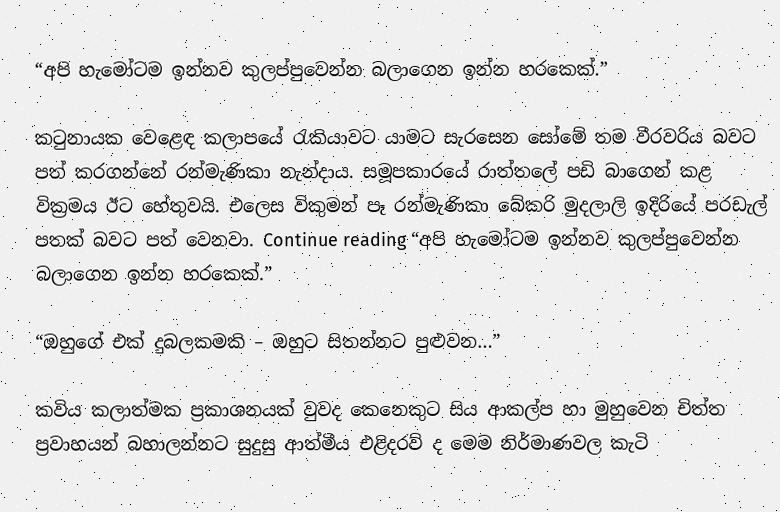“අපි හැමෝටම ඉන්නව කුලප්පුවෙන්න බලාගෙන ඉන්න හරකෙක්.”

කටුනායක වෙළෙඳ කලාපයේ රැකියාවට යාමට සැරසෙන සෝමේ තම වීරවරිය බවට පත් කරගන්නේ රන්මැණිකා නැන්දාය. සමූපකාරයේ රාත්තලේ පඩි බාගෙන් කළ වික්‍රමය ඊට හේතුවයි. එලෙස විකුමන් පෑ රන්මැණිකා බේකරි මුදලාලි ඉදිරියේ පරඩැල් පතක් බවට පත් වෙනවා. Continue reading “අපි හැමෝටම ඉන්නව කුලප්පුවෙන්න බලාගෙන ඉන්න හරකෙක්.”

“ඔහුගේ එක් දුබලකමකි – ඔහුට සිතන්නට පුළුවන…”

කවිය කලාත්මක ප්‍රකාශනයක් වුවද කෙනෙකුට සිය ආකල්ප හා මුහුවෙන චිත්ත ප්‍රවාහයන් බහාලන්නට සුදුසු ආත්මීය එළිදරව් ද මෙම නිර්මාණවල කැටි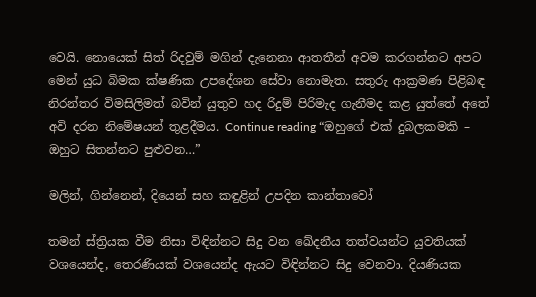වෙයි. නොයෙක් සිත් රිදවුම් මගින් දැනෙනා ආතතීන් අවම කරගන්නට අපට මෙන් යුධ බිමක ක්ෂණික උපදේශන සේවා නොමැත. සතුරු ආක්‍රමණ පිළිබඳ නිරන්තර විමසිලිමත් බවින් යුතුව හද රිදුම් පිරිමැද ගැනීමද කළ යුත්තේ අතේ අවි දරන නිමේෂයන් තුළදීමය. Continue reading “ඔහුගේ එක් දුබලකමකි – ඔහුට සිතන්නට පුළුවන…”

මලින්, ගින්නෙන්, දියෙන් සහ කඳුළින් උපදින කාන්තාවෝ

තමන් ස්ත්‍රියක වීම නිසා විඳින්නට සිදු වන ඛේදනීය තත්වයන්ට යුවතියක් වශයෙන්ද, තෙරණියක් වශයෙන්ද ඇයට විඳින්නට සිදු වෙනවා. දියණියක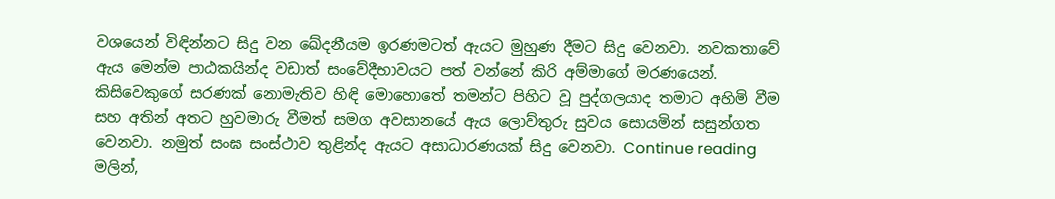වශයෙන් විඳින්නට සිදු වන ඛේදනීයම ඉරණමටත් ඇයට මුහුණ දීමට සිදු වෙනවා. නවකතාවේ ඇය මෙන්ම පාඨකයින්ද වඩාත් සංවේදීභාවයට පත් වන්නේ කිරි අම්මාගේ මරණයෙන්. කිසිවෙකුගේ සරණක් නොමැතිව හිඳි මොහොතේ තමන්ට පිහිට වූ පුද්ගලයාද තමාට අහිමි වීම සහ අතින් අතට හුවමාරු වීමත් සමග අවසානයේ ඇය ලොව්තුරු සුවය සොයමින් සසුන්ගත වෙනවා. නමුත් සංඝ සංස්ථාව තුළින්ද ඇයට අසාධාරණයක් සිදු වෙනවා. Continue reading මලින්,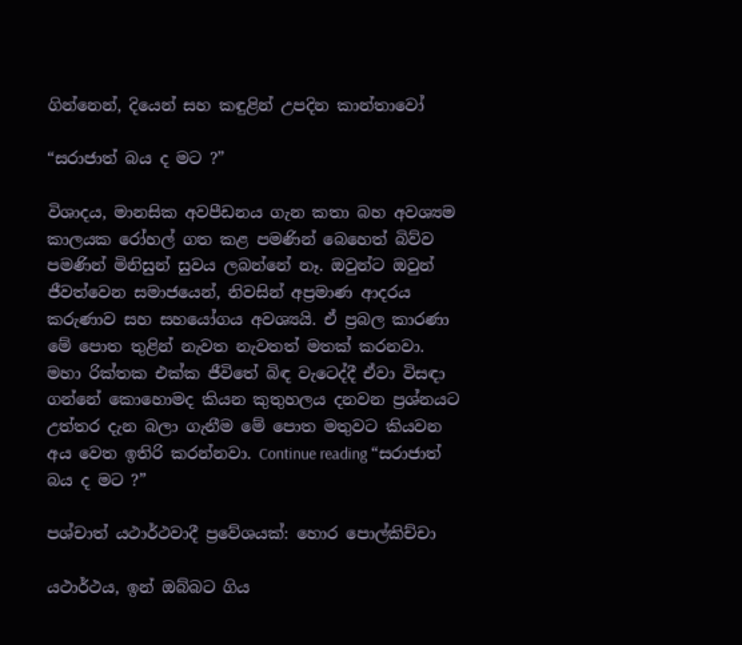ගින්නෙන්, දියෙන් සහ කඳුළින් උපදින කාන්තාවෝ

“සරාජාත් බය ද මට ?”

විශාදය, මානසික අවපීඩනය ගැන කතා බහ අවශ්‍යම කාලයක රෝහල් ගත කළ පමණින් බෙහෙත් බිව්ව පමණින් මිනිසුන් සුවය ලබන්නේ නෑ. ඔවුන්ට ඔවුන් ජීවත්වෙන සමාජයෙන්, නිවසින් අප්‍රමාණ ආදරය කරුණාව සහ සහයෝගය අවශ්‍යයි. ඒ ප්‍රබල කාරණා මේ පොත තුළින් නැවත නැවතත් මතක් කරනවා. මහා රික්තක එක්ක ජීවිතේ බිඳ වැටෙද්දී ඒවා විසඳා ගන්නේ කොහොමද කියන කුතුහලය දනවන ප්‍රශ්නයට උත්තර දැන බලා ගැනීම මේ පොත මතුවට කියවන අය වෙත ඉතිරි කරන්නවා. Continue reading “සරාජාත් බය ද මට ?”

පශ්චාත් යථාර්ථවාදී ප්‍රවේශයක්: හොර පොල්කිච්චා

යථාර්ථය, ඉන් ඔබ්බට ගිය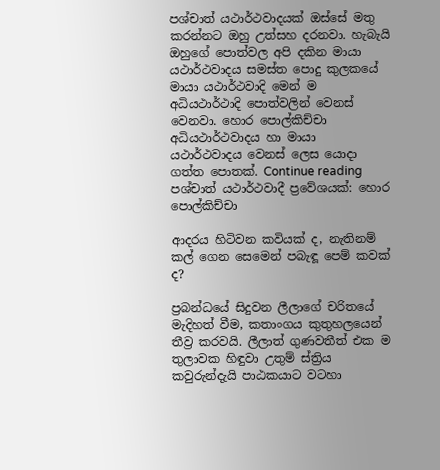පශ්චාත් යථාර්ථවාදයක් ඔස්සේ මතු කරන්නට ඔහු උත්සහ දරනවා. හැබැයි ඔහුගේ පොත්වල අපි දකින මායා යථාර්ථවාදය සමස්ත පොදු කුලකයේ මායා යථාර්ථවාදි මෙන් ම අධියථාර්ථාදි පොත්වලින් වෙනස් වෙනවා. හොර පොල්කිච්චා අධියථාර්ථවාදය හා මායා යථාර්ථවාදය වෙනස් ලෙස යොදා ගත්ත පොතක්. Continue reading පශ්චාත් යථාර්ථවාදී ප්‍රවේශයක්: හොර පොල්කිච්චා

ආදරය හිටිවන කවියක් ද, නැතිනම් කල් ගෙන සෙමෙන් පබැඳූ පෙම් කවක් ද?

ප්‍රබන්ධයේ සිදුවන ලීලාගේ චරිතයේ මැදිහත් වීම, කතාංගය කුතුහලයෙන් තීව්‍ර කරවයි. ලීලාත් ගුණවතීත් එක ම තුලාවක හිඳුවා උතුම් ස්ත්‍රිය කවුරුන්දැයි පාඨකයාට වටහා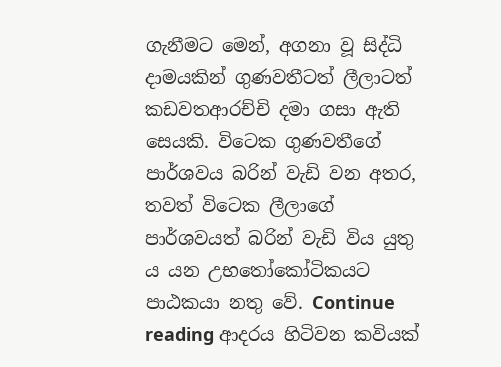ගැනීමට මෙන්, අගනා වූ සිද්ධි දාමයකින් ගුණවතීටත් ලීලාටත් කඩවතආරච්චි දමා ගසා ඇති සෙයකි. විටෙක ගුණවතීගේ පාර්ශවය බරින් වැඩි වන අතර, තවත් විටෙක ලීලාගේ පාර්ශවයත් බරින් වැඩි විය යුතු ය යන උභතෝකෝටිකයට පාඨකයා නතු වේ. Continue reading ආදරය හිටිවන කවියක්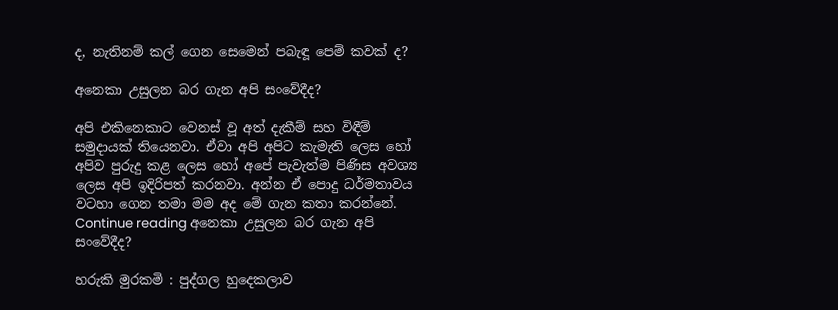ද, නැතිනම් කල් ගෙන සෙමෙන් පබැඳූ පෙම් කවක් ද?

අනෙකා උසුලන බර ගැන අපි සංවේදීද?

අපි එකිනෙකාට වෙනස් වූ අත් දැකීම් සහ විඳීම් සමුදායක් තියෙනවා. ඒවා අපි අපිට කැමැති ලෙස හෝ අපිව පුරුදු කළ ලෙස හෝ අපේ පැවැත්ම පිණිස අවශ්‍ය ලෙස අපි ඉදිරිපත් කරනවා. අන්න ඒ පොදු ධර්මතාවය වටහා ගෙන තමා මම අද මේ ගැන කතා කරන්නේ.  Continue reading අනෙකා උසුලන බර ගැන අපි සංවේදීද?

හරුකි මුරකමි : පුද්ගල හුදෙකලාව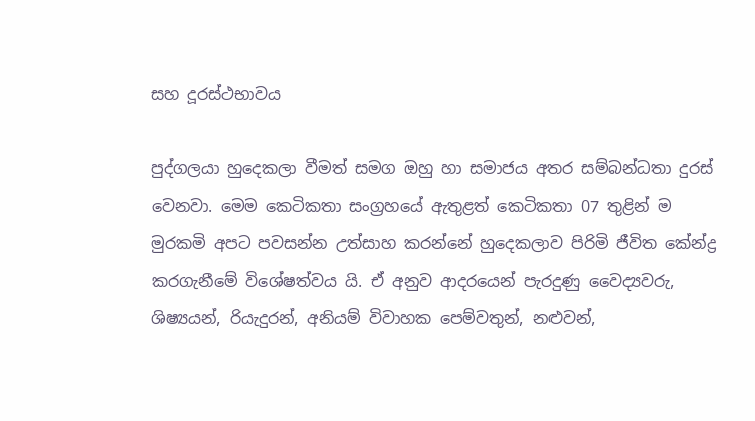සහ දූරස්ථභාවය

පුද්ගලයා හුදෙකලා වීමත් සමග ඔහු හා සමාජය අතර සම්බන්ධතා දුරස් වෙනවා. මෙම කෙටිකතා සංග්‍රහයේ ඇතුළත් කෙටිකතා 07 තුළින් ම මුරකමි අපට පවසන්න උත්සාහ කරන්නේ හුදෙකලාව පිරිමි ජීවිත කේන්ද්‍ර කරගැනීමේ විශේෂත්වය යි. ඒ අනුව ආදරයෙන් පැරදුණු වෛද්‍යවරු, ශිෂ්‍යයන්, රියැදුරන්, අනියම් විවාහක පෙම්වතුන්, නළුවන්,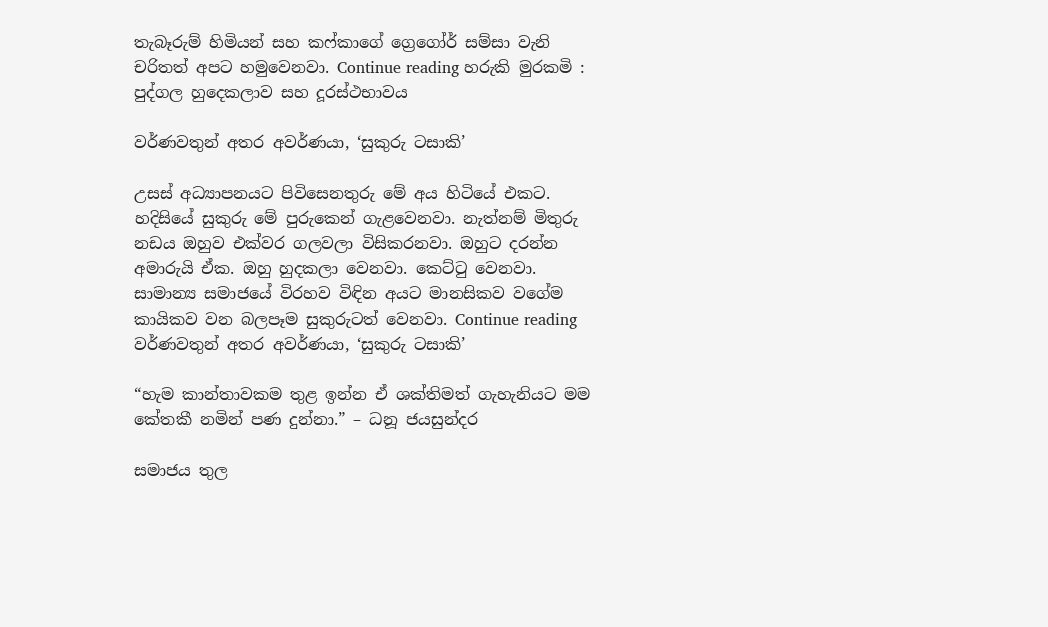තැබෑරුම් හිමියන් සහ කෆ්කාගේ ග්‍රෙගෝර් සම්සා වැනි චරිතත් අපට හමුවෙනවා. Continue reading හරුකි මුරකමි : පුද්ගල හුදෙකලාව සහ දූරස්ථභාවය

වර්ණවතුන් අතර අවර්ණයා, ‘සුකුරු ටසාකි’

උසස් අධ්‍යාපනයට පිවිසෙනතුරු මේ අය හිටියේ එකට. හදිසියේ සුකුරු මේ පුරුකෙන් ගැළවෙනවා. නැත්නම් මිතුරු නඩය ඔහුව එක්වර ගලවලා විසිකරනවා. ඔහුට දරන්න අමාරුයි ඒක. ඔහු හුදකලා වෙනවා. කෙට්ටු වෙනවා. සාමාන්‍ය සමාජයේ විරහව විඳින අයට මානසිකව වගේම කායිකව වන බලපෑම සුකුරුටත් වෙනවා. Continue reading වර්ණවතුන් අතර අවර්ණයා, ‘සුකුරු ටසාකි’

“හැම කාන්තාවකම තුළ ඉන්න ඒ ශක්තිමත් ගැහැනියට මම කේතකී නමින් පණ දුන්නා.” – ධනූ ජයසුන්දර

සමාජය තුල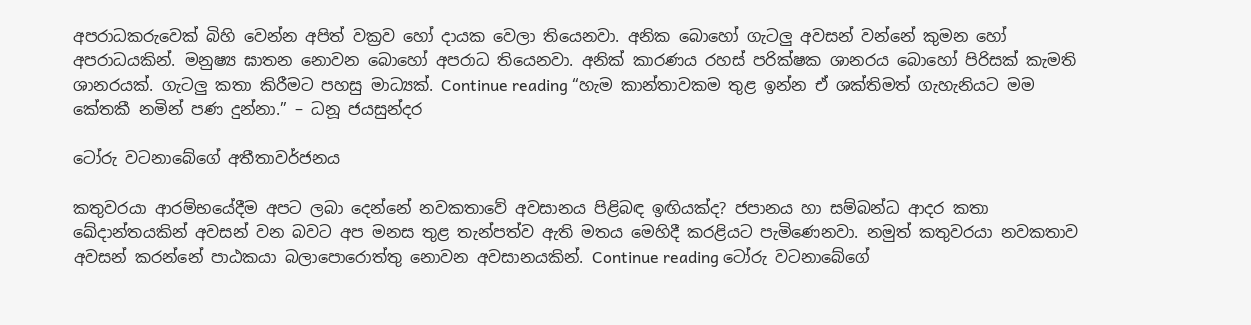අපරාධකරුවෙක් බිහි වෙන්න අපිත් වක්‍රව හෝ දායක වෙලා තියෙනවා. අනික බොහෝ ගැටලු අවසන් වන්නේ කුමන හෝ අපරාධයකින්. මනුෂ්‍ය ඝාතන නොවන බොහෝ අපරාධ තියෙනවා. අනික් කාරණය රහස් පරික්ෂක ශානරය බොහෝ පිරිසක් කැමති ශානරයක්. ගැටලු කතා කිරීමට පහසු මාධ්‍යක්. Continue reading “හැම කාන්තාවකම තුළ ඉන්න ඒ ශක්තිමත් ගැහැනියට මම කේතකී නමින් පණ දුන්නා.” – ධනූ ජයසුන්දර

ටෝරු වටනාබේගේ අතීතාවර්ජනය

කතුවරයා ආරම්භයේදීම අපට ලබා දෙන්නේ නවකතාවේ අවසානය පිළිබඳ ඉඟියක්ද? ජපානය හා සම්බන්ධ ආදර කතා ඛේදාන්තයකින් අවසන් වන බවට අප මනස තුළ තැන්පත්ව ඇති මතය මෙහිදී කරළියට පැමිණෙනවා. නමුත් කතුවරයා නවකතාව අවසන් කරන්නේ පාඨකයා බලාපොරොත්තු නොවන අවසානයකින්. Continue reading ටෝරු වටනාබේගේ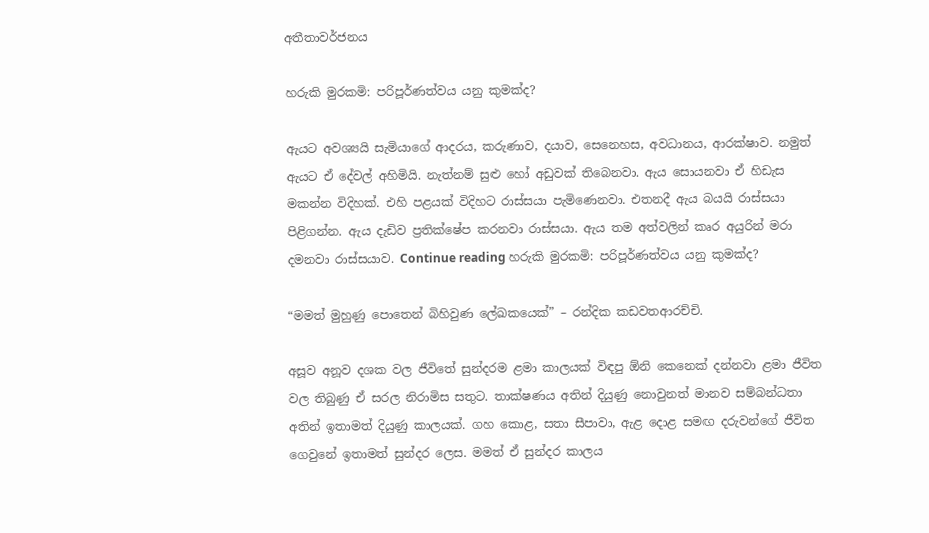අතීතාවර්ජනය

හරුකි මුරකමි: පරිපූර්ණත්වය යනු කුමක්ද?

ඇයට අවශ්‍යයි සැමියාගේ ආදරය, කරුණාව, දයාව, සෙනෙහස, අවධානය, ආරක්ෂාව. නමුත් ඇයට ඒ දේවල් අහිමියි. නැත්නම් සුළු හෝ අඩුවක් තිබෙනවා. ඇය සොයනවා ඒ හිඩැස මකන්න විදිහක්. එහි පළයක් විදිහට රාස්සයා පැමිණෙනවා. එතනදී ඇය බයයි රාස්සයා පිළිගන්න. ඇය දැඩිව ප්‍රතික්ෂේප කරනවා රාස්සයා. ඇය තම අත්වලින් කෘර අයුරින් මරා දමනවා රාස්සයාව. Continue reading හරුකි මුරකමි: පරිපූර්ණත්වය යනු කුමක්ද?

“මමත් මුහුණු පොතෙන් බිහිවුණ ලේඛකයෙක්” – රන්දික කඩවතආරච්චි.

අසූව අනූව දශක වල ජීවිතේ සුන්දරම ළමා කාලයක් විඳපු ඕනි කෙනෙක් දන්නවා ළමා ජීවිත වල තිබුණු ඒ සරල නිරාමිස සතුට. තාක්ෂණය අතින් දියුණු නොවුනත් මානව සම්බන්ධතා අතින් ඉතාමත් දියුණු කාලයක්. ගහ කොළ, සතා සීපාවා, ඇළ දොළ සමඟ දරුවන්ගේ ජීවිත ගෙවුනේ ඉතාමත් සුන්දර ලෙස. මමත් ඒ සුන්දර කාලය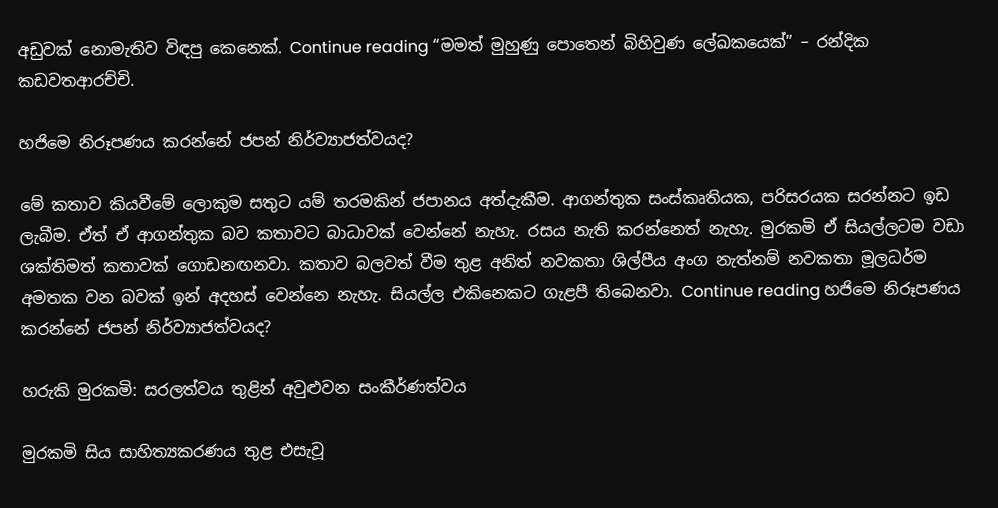අඩුවක් නොමැතිව විඳපු කෙනෙක්. Continue reading “මමත් මුහුණු පොතෙන් බිහිවුණ ලේඛකයෙක්” – රන්දික කඩවතආරච්චි.

හජිමෙ නිරූපණය කරන්නේ ජපන් නිර්ව්‍යාජත්වයද?

මේ කතාව කියවීමේ ලොකුම සතුට යම් තරමකින් ජපානය අත්දැකීම. ආගන්තුක සංස්කෘතියක, පරිසරයක සරන්නට ඉඩ ලැබීම. ඒත් ඒ ආගන්තුක බව කතාවට බාධාවක් වෙන්නේ නැහැ. රසය නැති කරන්නෙත් නැහැ. මුරකමි ඒ සියල්ලටම වඩා ශක්තිමත් කතාවක් ගොඩනඟනවා. කතාව බලවත් වීම තුළ අනිත් නවකතා ශිල්පීය අංග නැත්නම් නවකතා මූලධර්ම අමතක වන බවක් ඉන් අදහස් වෙන්නෙ නැහැ. සියල්ල එකිනෙකට ගැළපී තිබෙනවා. Continue reading හජිමෙ නිරූපණය කරන්නේ ජපන් නිර්ව්‍යාජත්වයද?

හරුකි මුරකමි: සරලත්වය තුළින් අවුළුවන සංකීර්ණත්වය

මුරකමි සිය සාහිත්‍යකරණය තුළ එසැවූ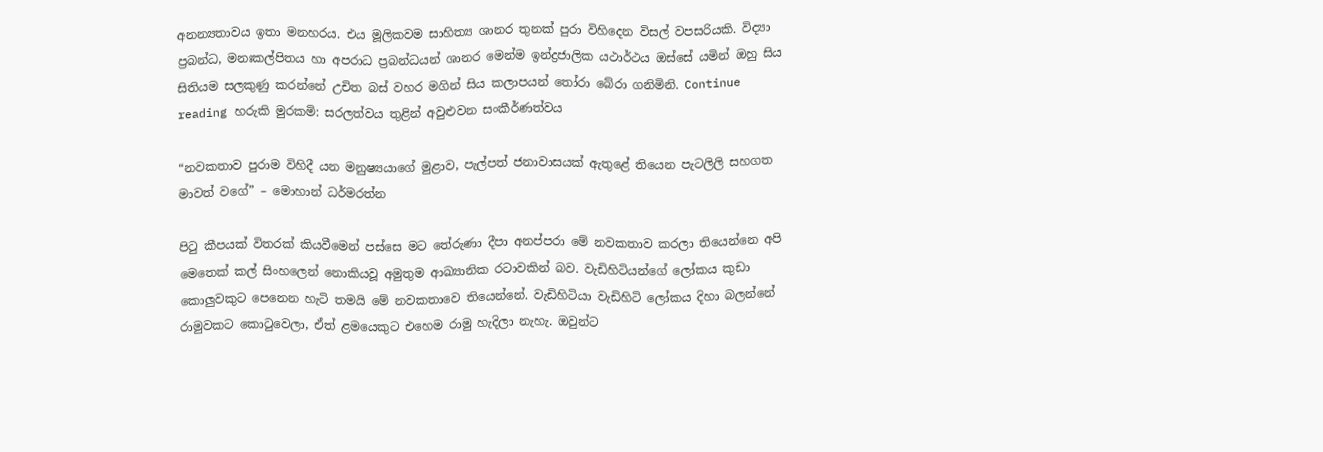අනන්‍යතාවය ඉතා මනහරය. එය මූලිකවම සාහිත්‍ය ශානර තුනක් පුරා විහිදෙන විසල් වපසරියකි. විද්‍යා ප්‍රබන්ධ, මනඃකල්පිතය හා අපරාධ ප්‍රබන්ධයන් ශානර මෙන්ම ඉන්ද්‍රජාලික යථාර්ථය ඔස්සේ යමින් ඔහු සිය සිතියම සලකුණු කරන්නේ උචිත බස් වහර මගින් සිය කලාපයන් තෝරා බේරා ගනිමිනි. Continue reading හරුකි මුරකමි: සරලත්වය තුළින් අවුළුවන සංකීර්ණත්වය

“නවකතාව පුරාම විහිදී යන මනුෂ්‍යයාගේ මුළාව, පැල්පත් ජනාවාසයක් ඇතුළේ තියෙන පැටලිලි සහගත මාවත් වගේ” – මොහාන් ධර්මරත්න

පිටු කීපයක් විතරක් කියවීමෙන් පස්සෙ මට තේරුණා දීපා අනප්පරා මේ නවකතාව කරලා තියෙන්නෙ අපි මෙතෙක් කල් සිංහලෙන් නොකියවූ අමුතුම ආඛ්‍යානික රටාවකින් බව. වැඩිහිටියන්ගේ ලෝකය කුඩා කොලුවකුට පෙනෙන හැටි තමයි මේ නවකතාවෙ තියෙන්නේ. වැඩිහිටියා වැඩිහිටි ලෝකය දිහා බලන්නේ රාමුවකට කොටුවෙලා, ඒත් ළමයෙකුට එහෙම රාමු හැදිලා නැහැ. ඔවුන්ට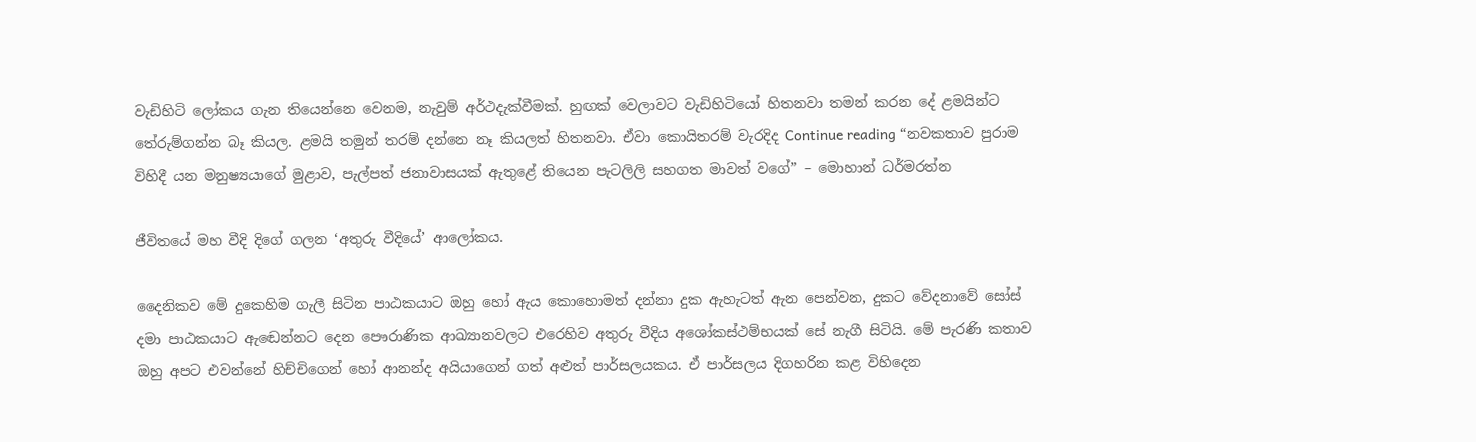වැඩිහිටි ලෝකය ගැන තියෙන්නෙ වෙනම, නැවුම් අර්ථදැක්වීමක්. හුඟක් වෙලාවට වැඩිහිටියෝ හිතනවා තමන් කරන දේ ළමයින්ට තේරුම්ගන්න බෑ කියල. ළමයි තමුන් තරම් දන්නෙ නෑ කියලත් හිතනවා. ඒවා කොයිතරම් වැරදිද Continue reading “නවකතාව පුරාම විහිදී යන මනුෂ්‍යයාගේ මුළාව, පැල්පත් ජනාවාසයක් ඇතුළේ තියෙන පැටලිලි සහගත මාවත් වගේ” – මොහාන් ධර්මරත්න

ජීවිතයේ මහ වීදි දිගේ ගලන ‘අතුරු වීදියේ’ ආලෝකය.

දෛනිකව මේ දුකෙහිම ගැලී සිටින පාඨකයාට ඔහු හෝ ඇය කොහොමත් දන්නා දුක ඇහැටත් ඇන පෙන්වන, දුකට වේදනාවේ සෝස් දමා පාඨකයාට ඇඬෙන්නට දෙන පෞරාණික ආඛ්‍යානවලට එරෙහිව අතුරු වීදිය අශෝකස්ථම්භයක් සේ නැගී සිටියි. මේ පැරණි කතාව ඔහු අපට එවන්නේ හිච්චිගෙන් හෝ ආනන්ද අයියාගෙන් ගත් අළුත් පාර්සලයකය. ඒ පාර්සලය දිගහරින කළ විහිදෙන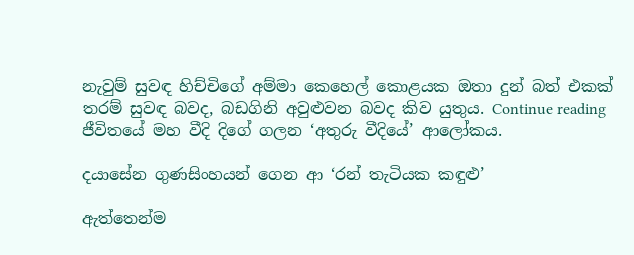නැවුම් සුවඳ හිච්චිගේ අම්මා කෙහෙල් කොළයක ඔතා දුන් බත් එකක් තරම් සුවඳ බවද, බඩගිනි අවුළුවන බවද කිව යුතුය. Continue reading ජීවිතයේ මහ වීදි දිගේ ගලන ‘අතුරු වීදියේ’ ආලෝකය.

දයාසේන ගුණසිංහයන් ගෙන ආ ‘රන් තැටියක කඳුළු’

ඇත්තෙන්ම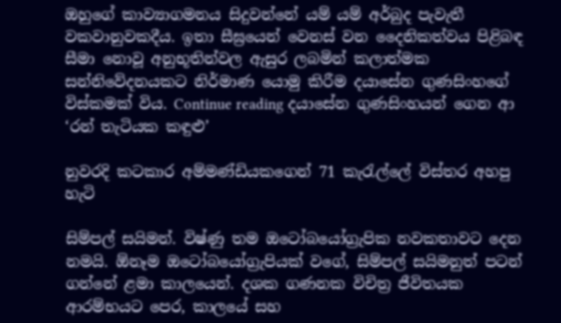ඔහුගේ කාව්‍යාගමනය සිදුවන්නේ යම් යම් අර්බුද පැවැතී වකවානුවකදීය. ඉතා සීඝ්‍රයෙන් වෙනස් වන දෛනිකත්වය පිළිබඳ සීමා නොවූ අනුභූතින්වල ඇසුර ලබමින් කලාත්මක සන්නිවේදනයකට නිර්මාණ යොමු කිරීම දයාසේන ගුණසිංහගේ විස්කමක් විය. Continue reading දයාසේන ගුණසිංහයන් ගෙන ආ ‘රන් තැටියක කඳුළු’

නුවරදි කටකාර අම්මණ්ඩියකගෙන් 71 කැරැල්ලේ විස්තර අහපු හැටි

සිම්පල් සයිමන්. විෂ්ණු තම ඔටෝබයෝග්‍රැපික නවකතාවට දෙන නමයි. ඕනෑම ඔටෝබයෝග්‍රැපියක් වගේ, සිම්පල් සයිමනුත් පටන් ගන්නේ ළමා කාලයෙන්. දශක ගණනක විචිත්‍ර ජීවිතයක ආරම්භයට පෙර, කාලයේ සහ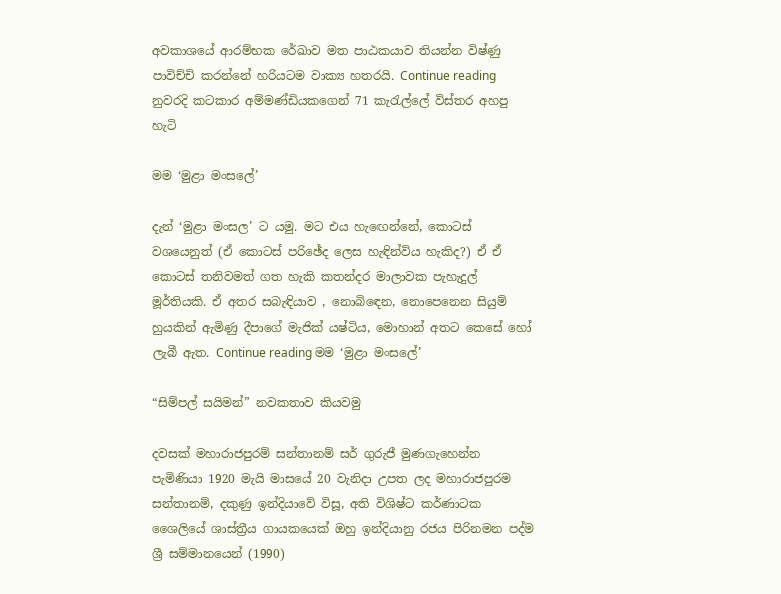අවකාශයේ ආරම්භක රේඛාව මත පාඨකයාව තියන්න විෂ්ණු පාවිච්චි කරන්නේ හරියටම වාක්‍ය හතරයි. Continue reading නුවරදි කටකාර අම්මණ්ඩියකගෙන් 71 කැරැල්ලේ විස්තර අහපු හැටි

මම ‘මුළා මංසලේ’

දැන් ‘මුළා මංසල’ ට යමු. මට එය හැඟෙන්නේ, කොටස් වශයෙනුත් (ඒ කොටස් පරිඡේද ලෙස හැඳින්විය හැකිද?) ඒ ඒ කොටස් තනිවමත් ගත හැකි කතන්දර මාලාවක පැහැදුල් මූර්තියකි. ඒ අතර සබැඳියාව , නොබිඳෙන, නොපෙනෙන සියුම් හුයකින් ඇමිණු දීපාගේ මැජික් යෂ්ටිය, මොහාන් අතට කෙසේ හෝ ලැබී ඇත. Continue reading මම ‘මුළා මංසලේ’

“සිම්පල් සයිමන්” නවකතාව කියවමු

දවසක් මහාරාජපුරම් සන්තානම් සර් ගුරුජී මුණගැහෙන්න පැමිණියා 1920 මැයි මාසයේ 20 වැනිදා උපත ලද මහාරාජපුරම සන්තානම්, දකුණු ඉන්දියාවේ විසූ, අති විශිෂ්ට කර්ණාටක ශෛලියේ ශාස්ත්‍රීය ගායකයෙක් ඔහු ඉන්දියානු රජය පිරිනමන පද්ම ශ්‍රී සම්මානයෙන් (1990)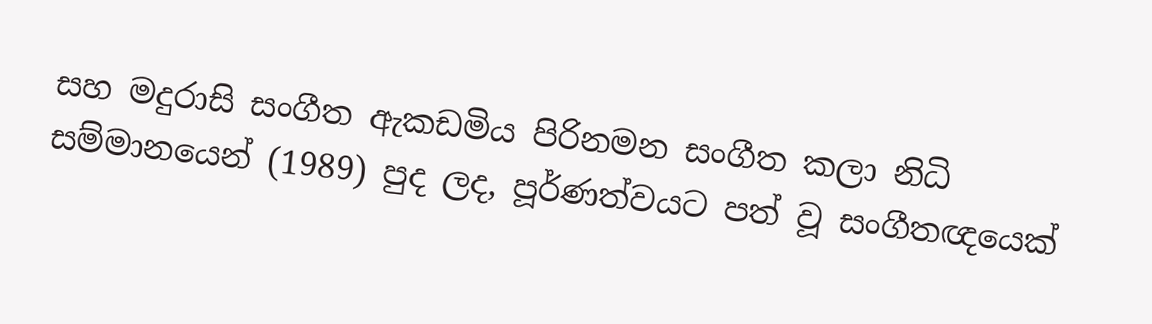සහ මදුරාසි සංගීත ඇකඩමිය පිරිනමන සංගීත කලා නිධි සම්මානයෙන් (1989) පුද ලද, පූර්ණත්වයට පත් වූ සංගීතඥයෙක්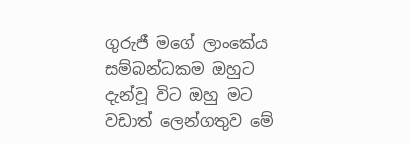ගුරුජී මගේ ලාංකේය සම්බන්ධකම ඔහුට දැන්වූ විට ඔහු මට වඩාත් ලෙන්ගතුව මේ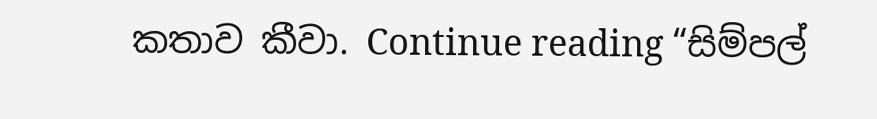කතාව කීවා. Continue reading “සිම්පල්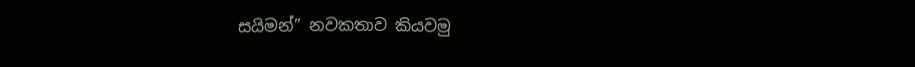සයිමන්” නවකතාව කියවමු